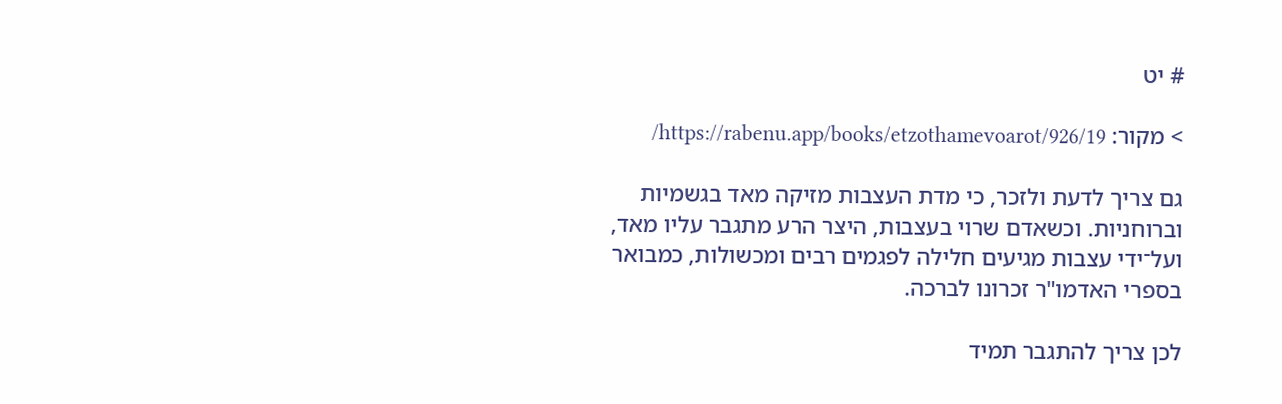# יט

> מקור: https://rabenu.app/books/etzothamevoarot/926/19/

גם צריך לדעת ולזכר, כי מדת העצבות מזיקה מאד בגשמיות וברוחניות. וכשאדם שרוי בעצבות, היצר הרע מתגבר עליו מאד, ועל־ידי עצבות מגיעים חלילה לפגמים רבים ומכשולות, כמבואר בספרי האדמו"ר זכרונו לברכה.

לכן צריך להתגבר תמיד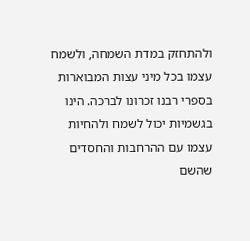ולהתחזק במדת השמחה, ולשמח עצמו בכל מיני עצות המבוארות בספרי רבנו זכרונו לברכה. הינו בגשמיות יכול לשמח ולהחיות עצמו עם ההרחבות והחסדים שהשם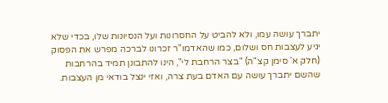יתברך עושה עמו, ולא להביט על החסרונות ועל הנסיונות שלו, בכדי שלא יגיע לעצבות חס ושלום, כמו שהאדמו"ר זכרונו לברכה מפרש את הפסוק (חלק א' סימן קצ"ה) "בצר הרחבת לי", הינו להתבונן תמיד בהרחבות שהשם יתברך עושה עם האדם בעת צרה, ואזי ינצל בודאי מן העצבות.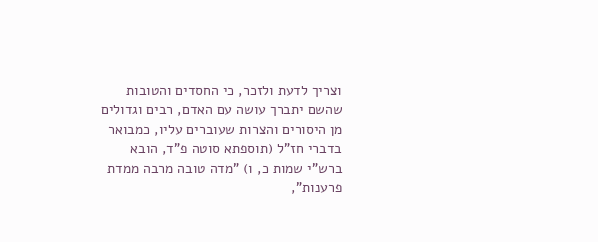וצריך לדעת ולזכר, כי החסדים והטובות שהשם יתברך עושה עם האדם, רבים וגדולים מן היסורים והצרות שעוברים עליו, כמבואר בדברי חז"ל (תוספתא סוטה פ"ד, הובא ברש"י שמות כ, ו) "מדה טובה מרבה ממדת פרענות",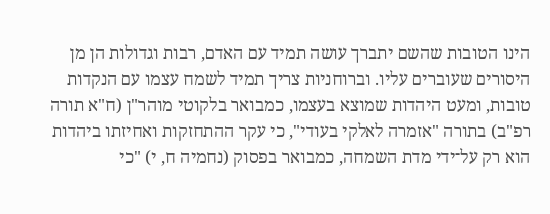הינו הטובות שהשם יתברך עושה תמיד עם האדם, רבות וגדולות הן מן היסורים שעוברים עליו. וברוחניות צריך תמיד לשמח עצמו עם הנקדות טובות, ומעט היהדות שמוצא בעצמו, כמבואר בלקוטי מוהר"ן (ח"א תורה רפ"ב) בתורה "אזמרה לאלקי בעודי", כי עקר ההתחזקות ואחיזתו ביהדות הוא רק על־ידי מדת השמחה, כמבואר בפסוק (נחמיה ח, י) "כי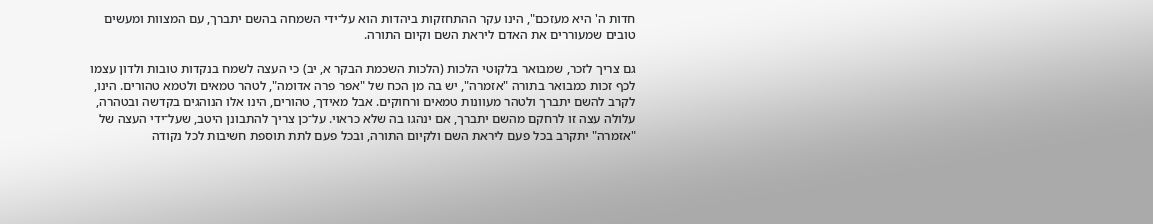חדות ה' היא מעזכם", הינו עקר ההתחזקות ביהדות הוא על־ידי השמחה בהשם יתברך, עם המצוות ומעשים טובים שמעוררים את האדם ליראת השם וקיום התורה.

גם צריך לזכר, שמבואר בלקוטי הלכות (הלכות השכמת הבקר א, יב) כי העצה לשמח בנקדות טובות ולדון עצמו לכף זכות כמבואר בתורה "אזמרה", יש בה מן הכח של "אפר פרה אדומה", לטהר טמאים ולטמא טהורים. הינו, לקרב להשם יתברך ולטהר מעוונות טמאים ורחוקים. אבל מאידך, טהורים, הינו אלו הנוהגים בקדשה ובטהרה, עלולה עצה זו לרחקם מהשם יתברך, אם ינהגו בה שלא כראוי. על־כן צריך להתבונן היטב, שעל־ידי העצה של "אזמרה" יתקרב בכל פעם ליראת השם ולקיום התורה, ובכל פעם לתת תוספת חשיבות לכל נקודה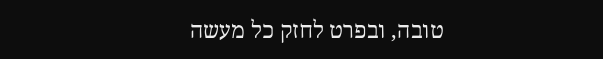טובה, ובפרט לחזק כל מעשה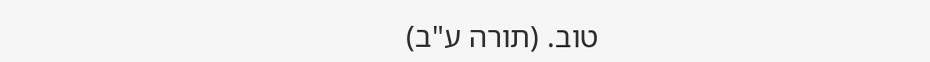טוב. (תורה ע"ב)